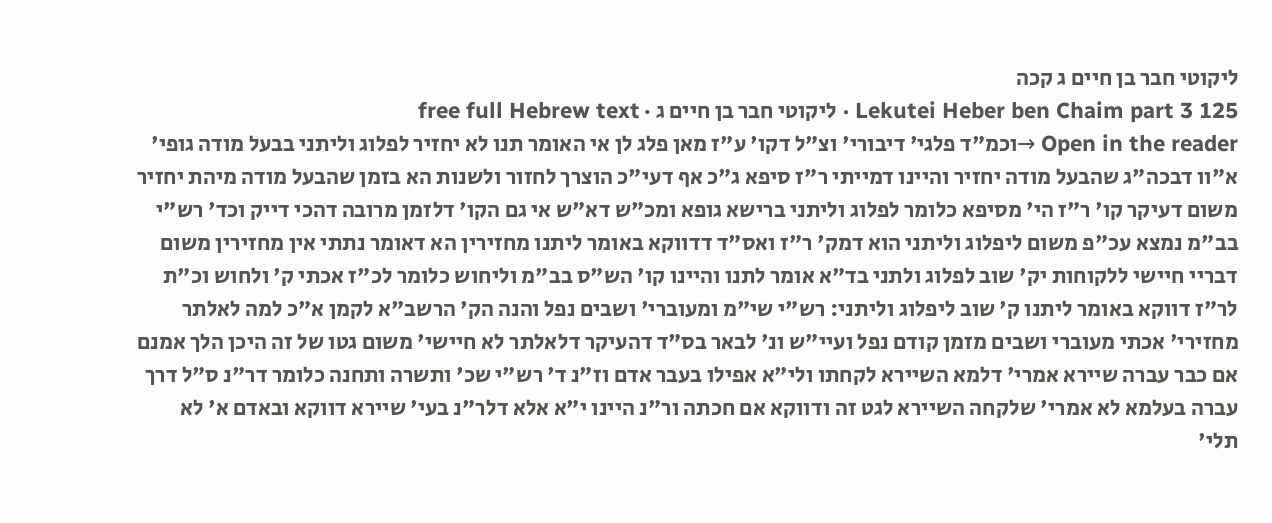ליקוטי חבר בן חיים ג קכה
Lekutei Heber ben Chaim part 3 125 · ליקוטי חבר בן חיים ג · free full Hebrew text
Open in the reader →וכמ"ד פלגי' דיבורי' וצ"ל דקו' ע"ז מאן פלג לן אי האומר תנו לא יחזיר לפלוג וליתני בבעל מודה גופי' א"וו דבכה"ג שהבעל מודה יחזיר והיינו דמייתי ר"ז סיפא ג"כ אף דעי"כ הוצרך לחזור ולשנות הא בזמן שהבעל מודה מיהת יחזיר משום דעיקר קו' ר"ז הי' מסיפא כלומר לפלוג וליתני ברישא גופא ומכ"ש דא"ש אי גם הקו' דלזמן מרובה דהכי דייק וכד' רש"י בב"מ נמצא עכ"פ משום ליפלוג וליתני הוא דמק' ר"ז ואס"ד דדווקא באומר ליתנו מחזירין הא דאומר נתתי אין מחזירין משום דבריי חיישי ללקוחות יק' שוב לפלוג ולתני בד"א אומר לתנו והיינו קו' הש"ס בב"מ וליחוש כלומר לכ"ז אכתי ק' ולחוש וכ"ת לר"ז דווקא באומר ליתנו ק' שוב ליפלוג וליתני: רש"י שי"מ ומעוברי' ושבים נפל והנה הק' הרשב"א לקמן א"כ למה לאלתר מחזירי' אכתי מעוברי ושבים מזמן קודם נפל ועיי"ש ונ' לבאר בס"ד דהעיקר דלאלתר לא חיישי' משום גטו של זה היכן הלך אמנם אם כבר עברה שיירא אמרי' דלמא השיירא לקחתו ולי"א אפילו בעבר אדם וז"נ ד' רש"י שכ' ותשרה ותחנה כלומר דר"נ ס"ל דרך עברה בעלמא לא אמרי' שלקחה השיירא לגט זה ודווקא אם חכתה ור"נ היינו י"א אלא דלר"נ בעי' שיירא דווקא ובאדם א' לא תלי'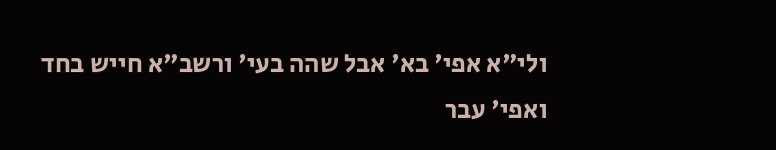ולי"א אפי' בא' אבל שהה בעי' ורשב"א חייש בחד ואפי' עבר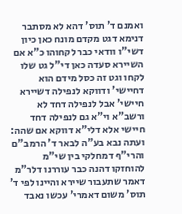ואמנם ד' תוס' דהא לא מסתבר דנימא דגט מקדם מונח כאן כיון דשי"ו וודאי כבר לקחוהו כ"א אם השיירא סעדה כאן די"ל גט שלו לקחו וגט זה כסל מידם הוא דחיישי' ודווקא לנפילה דשיירא חיישי' אבל לנפילה דחד לא ורשב"א וי"א גם לנפילה דחד חיישי אלא דלי"א דווקא אם שהה: ועתה נבא בע"ה לבאר ד' הרמב"ם והרי"ף דמחלקי בין שי"מ להוחזקו דהנה כבר עוררנו דלר"מ דאמר שתעבור שיירא והיינו לפי ד' תוס' משום דאמרי' עכשו נאבד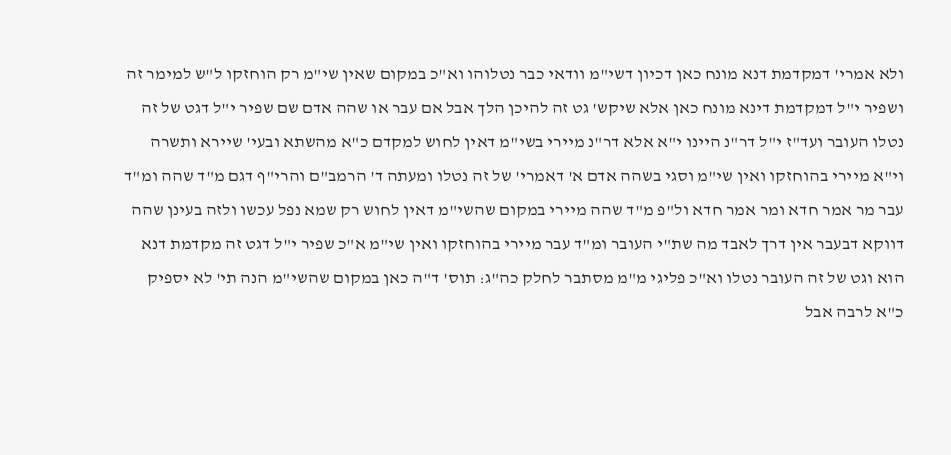ולא אמרי' דמקדמת דנא מונח כאן דכיון דשי"מ וודאי כבר נטלוהו וא"כ במקום שאין שי"מ רק הוחזקו ל"ש למימר זה ושפיר י"ל דמקדמת דינא מונח כאן אלא שיקש' גט זה להיכן הלך אבל אם עבר או שהה אדם שם שפיר י"ל דגט של זה נטלו העובר ועד"ז י"ל דר"נ היינו י"א אלא דר"נ מיירי בשי"מ דאין לחוש למקדם כ"א מהשתא ובעי' שיירא ותשרה וי"א מיירי בהוחזקו ואין שי"מ וסגי בשהה אדם א' דאמרי' של זה נטלו ומעתה ד' הרמב"ם והרי"ף דגם מ"ד שהה ומ"ד עבר מר אמר חדא ומר אמר חדא ול"פ מ"ד שהה מיירי במקום שהשי"מ דאין לחוש רק שמא נפל עכשו ולזה בעינן שהה דווקא דבעבר אין דרך לאבד מה שת"י העובר ומ"ד עבר מיירי בהוחזקו ואין שי"מ א"כ שפיר י"ל דגט זה מקדמת דנא הוא וגט של זה העובר נטלו וא"כ פליגי מ"מ מסתבר לחלק כה"ג: תוס' ד"ה כאן במקום שהשי"מ הנה תי' לא יספיק כ"א לרבה אבל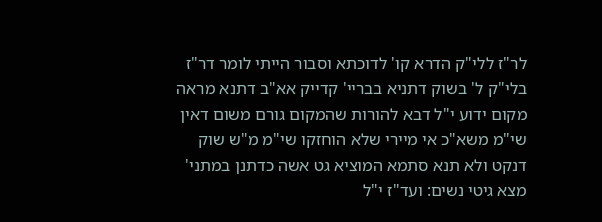לר"ז ללי"ק הדרא קו' לדוכתא וסבור הייתי לומר דר"ז בלי"ק ל' בשוק דתניא בבריי' קדייק אא"ב דתנא מראה מקום ידוע י"ל דבא להורות שהמקום גורם משום דאין שי"מ משא"כ אי מיירי שלא הוחזקו שי"מ מ"ש שוק דנקט ולא תנא סתמא המוציא גט אשה כדתנן במתני' מצא גיטי נשים: ועד"ז י"ל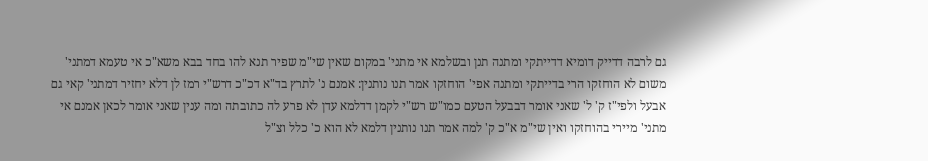גם לרבה דדייק דומיא דדייתקי ומתנה תנן ובשלמא אי מתני' במקום שאין שי"מ שפיר תנא להו בחד בבא משא"כ אי טעמא דמתני' משום לא הוחזקו הרי בדייתקי ומתנה אפי' הוחזקו אמר תנו נותנין: אמנם נ' לתרץ בד"א דכ"כ דרש"י רמז לן דלא יחזיר דמתני' קאי גם אבעל ולפי"ז ק' ל' שאני אומר דבבעל הטעם כמו"ש רש"י לקמן דדלמא עדן לא פרע לה כתובתה ומה ענין שאני אומר לכאן אמנם אי מתני' מיירי בהוחזקו ואין שי"מ א"כ ק' למה אמר תנו נותנין דלמא לא הוא כ' כלל וצ"ל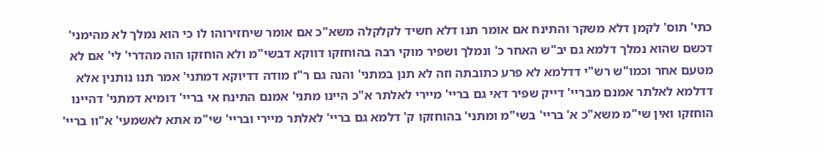כתי' תוס' לקמן דלא משקר והתינח אם אומר תנו דלא חשיד לקלקלה משא"כ אם אומר שיחזירוהו לו כי הוא נמלך לא מהימני' דכשם שהוא נמלך דלמא גם יב"ש האחר כ' ונמלך ושפיר מוקי רבה בהוחזקו דווקא דבשי"מ ולא הוחזקו הוה מהדרי' לי' אם לא מטעם אחר וכמו"ש רש"י דדלמא לא פרע כתובתה וזה לא תנן במתני' והנה גם ר"ז מודה דדיוקא דמתני' אמר תנו נותנין אלא דדלמא לאלתר אמנם מבריי' דייק שפיר דאי גם בריי' מיירי לאלתר א"כ היינו מתני' אמנם התינח אי בריי' דומיא דמתני' דהיינו הוחזקו ואין שי"מ משא"כ א' בריי' בשי"מ ומתני' בהוחזקו ק' דלמא גם בריי' לאלתר מיירי ובריי' שי"מ אתא לאשמעי' א"וו בריי'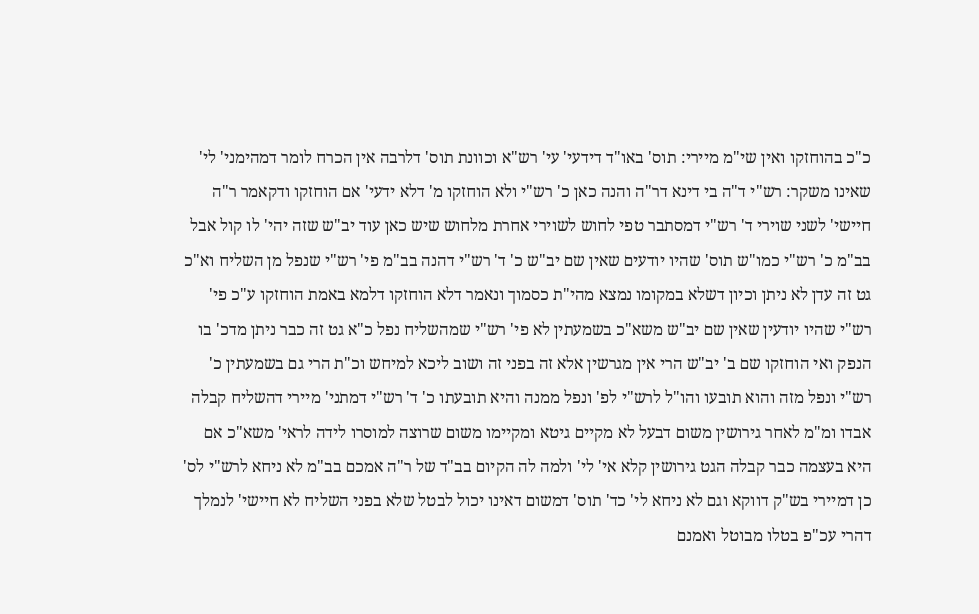כ"כ בהוחזקו ואין שי"מ מיירי: תוס' באו"ד דידעי' עי' רש"א וכוונת תוס' דלרבה אין הכרח לומר דמהימני' לי' שאינו משקר: רש"י ד"ה בי דינא דר"ה והנה כאן כ' רש"י ולא הוחזקו מ' דלא ידעי' אם הוחזקו ודקאמר ר"ה חיישי' לשני שוירי ד' רש"י דמסתבר טפי לחוש לשוירי אחרת מלחוש שיש כאן עוד יב"ש שזה יהי' לו קול אבל בב"מ כ' רש"י כמו"ש תוס' שהיו יודעים שאין שם יב"ש כ' ד' רש"י דהנה בב"מ פי' רש"י שנפל מן השליח וא"כ גט זה עדן לא ניתן וכיון דשלא במקומו נמצא מהי"ת כסמוך ונאמר דלא הוחזקו דלמא באמת הוחזקו ע"כ פי' רש"י שהיו יודעין שאין שם יב"ש משא"כ בשמעתין לא פי' רש"י שמהשליח נפל כ"א גט זה כבר ניתן מדכ' בו הנפק ואי הוחזקו שם ב' יב"ש הרי אין מגרשין אלא זה בפני זה ושוב ליכא למיחש וכ"ת הרי גם בשמעתין כ' רש"י ונפל מזה והוא תובעו והו"ל לרש"י לפ' ונפל ממנה והיא תובעתו כ' ד' רש"י דמתני' מיירי דהשליח קבלה אבדו ומ"מ לאחר גירושין משום דבעל לא מקיים גיטא ומקיימו משום שרוצה למוסרו לידה לראי' משא"כ אם היא בעצמה כבר קבלה הגט גירושין קלא אי' לי' ולמה לה הקיום בב"ד של ר"ה אמכם בב"מ לא ניחא לרש"י לס' כן דמיירי בש"ק דווקא וגם לא ניחא לי' כד' תוס' דמשום דאינו יכול לבטל שלא בפני השליח לא חיישי' לנמלך דהרי עכ"פ בטלו מבוטל ואמנם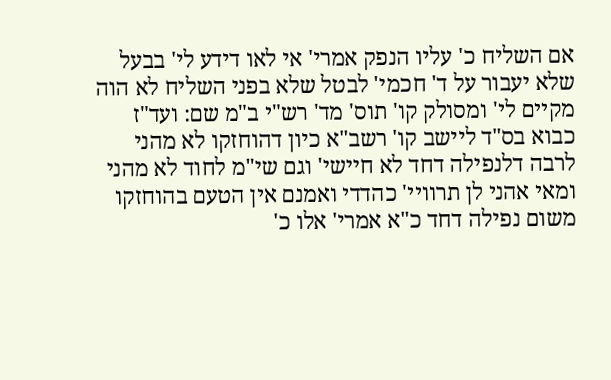אם השליח כ' עליו הנפק אמרי' אי לאו דידע לי' בבעל שלא יעבור על ד' חכמי' לבטל שלא בפני השליח לא הוה מקיים לי' ומסולק קו' תוס' מד' רש"י ב"מ שם: ועד"ז כבוא בס"ד ליישב קו' רשב"א כיון דהוחזקו לא מהני לרבה דלנפילה דחד לא חיישי' וגם שי"מ לחוד לא מהני ומאי אהני לן תרוויי' כהדדי ואמנם אין הטעם בהוחזקו משום נפילה דחד כ"א אמרי' אלו כ'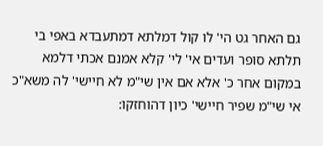גם האחר גט הי' לו קול דמלתא דמתעבדא באפי בי תלתא סופר ועדים אי' לי' קלא אמנם אכתי דלמא במקום אחר כ' אלא אם אין שי"מ לא חיישי' לה משא"כ אי שי"מ שפיר חיישי' כיון דהוחזקו: